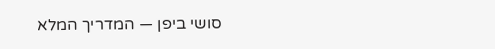סושי ביפן — המדריך המלא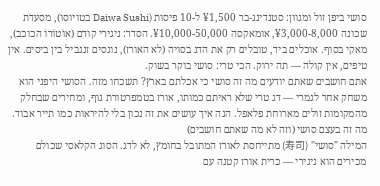סושי ביפן זול ומגוון: סטנדינג-בר ¥1,500 ל-10 פיסות (Daiwa Sushi בטויוסו), מסעדת שכונה ¥3,000-8,000, אומאקסה ¥10,000-50,000. הסדר: ניגירי קודם (אוֹטוֹרוֹ הכוכב), מאקי בסוף. אוכלים ביד, טובלים רק את הדג בסויה (לא האורז), נוגסים זנגביל בין ביסים. אין טיפים, אין קולה — תה ירוק. הכי טרי: סושי בוקר בשוק.
אתם חושבים שאתם יודעים מה זה סושי כי אכלתם בארץ? תשכחו מזה. הסושי היפני הוא משחק אחר לגמרי — דג טרי שלא ראיתם כמותו, אורז בטמפרטורת גוף, ומחירים שבחלק מהמקומות זולים מארוחת פלאפל. הנה איך עושים את זה נכון בלי להיראות כמו תייר אבוד.
מה זה בעצם סושי (וזה לא מה שאתם חושבים)
המילה "סושי" (寿司) מתייחסת לאורז המתובל בחומץ, לא לדג. הסוג הקלאסי שכולם מכירים הוא ניגירי — כרית אורז קטנה עם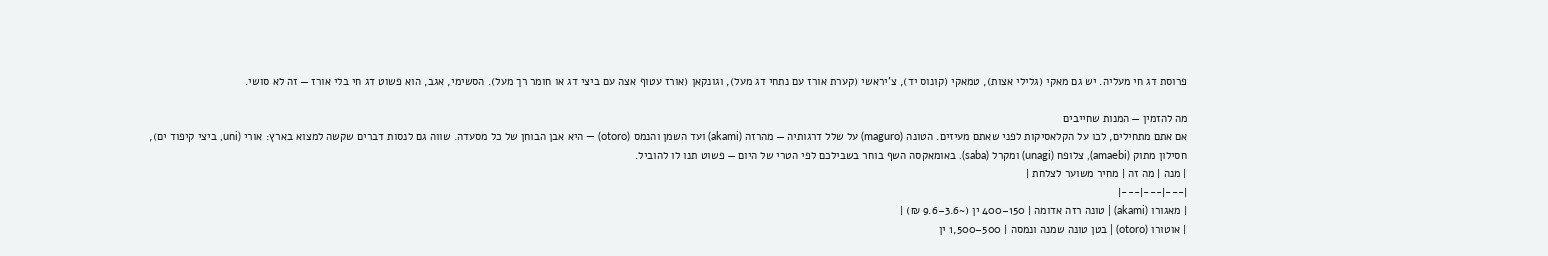פרוסת דג חי מעליה. יש גם מאקי (גלילי אצות), טמאקי (קונוס יד), צ'יראשי (קערת אורז עם נתחי דג מעל), וגונקאן (אורז עטוף אצה עם ביצי דג או חומר רך מעל). הסשימי, אגב, הוא פשוט דג חי בלי אורז — זה לא סושי.

מה להזמין — המנות שחייבים
אם אתם מתחילים, לכו על הקלאסיקות לפני שאתם מעיזים. הטונה (maguro) על שלל דרגותיה — מהרזה (akami) ועד השמן והנמס (otoro) — היא אבן הבוחן של כל מסעדה. שווה גם לנסות דברים שקשה למצוא בארץ: אורי (uni, ביצי קיפוד ים), חסילון מתוק (amaebi), צלופח (unagi) ומקרל (saba). באומאקסה השף בוחר בשבילכם לפי הטרי של היום — פשוט תנו לו להוביל.
| מנה | מה זה | מחיר משוער לצלחת |
|---|---|---|
| מאגורו (akami) | טונה רזה אדומה | 150–400 ין (~3.6–9.6 ₪) |
| אוטורו (otoro) | בטן טונה שמנה ונמסה | 500–1,500 ין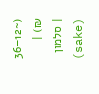(~12–36 ₪) |
| סלמון (sake)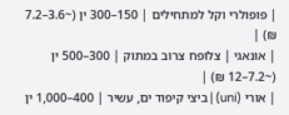| פופולרי וקל למתחילים | 150–300 ין (~3.6–7.2 ₪) |
| אונאגי | צלופח צרוב במתוק | 300–500 ין (~7.2–12 ₪) |
| אורי (uni) | ביצי קיפוד ים, עשיר | 400–1,000 ין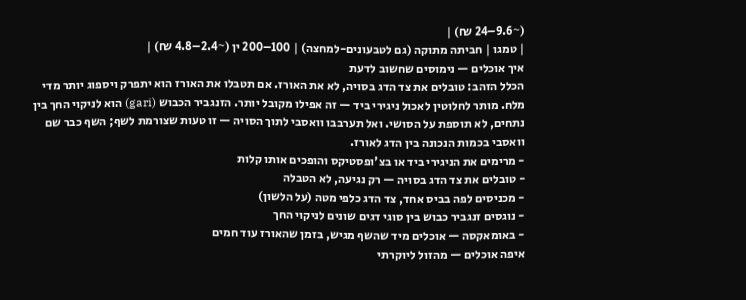(~9.6–24 ₪) |
| טמגו | חביתה מתוקה (גם לטבעונים-למחצה) | 100–200 ין (~2.4–4.8 ₪) |
איך אוכלים — נימוסים שחשוב לדעת
הכלל הזהב: טובלים את צד הדג בסויה, לא את האורז. אם תטבלו את האורז הוא יתפרק ויספוג יותר מדי מלח. מותר לחלוטין לאכול ניגירי ביד — זה אפילו מקובל יותר. הזנגביר הכבוש (gari) הוא לניקוי החך בין נתחים, לא תוספת על הסושי. ואל תערבבו וואסבי לתוך הסויה — זו טעות שצורמת לשף; השף כבר שם וואסבי בכמות הנכונה בין הדג לאורז.
- מרימים את הניגירי ביד או בצ'ופסטיקס והופכים אותו קלות
- טובלים את צד הדג בסויה — רק נגיעה, לא הטבלה
- מכניסים לפה בביס אחד, צד הדג כלפי מטה (על הלשון)
- נוגסים זנגביר כבוש בין סוגי דגים שונים לניקוי החך
- באומאקסה — אוכלים מיד שהשף מגיש, בזמן שהאורז עוד חמים
איפה אוכלים — מהזול ליוקרתי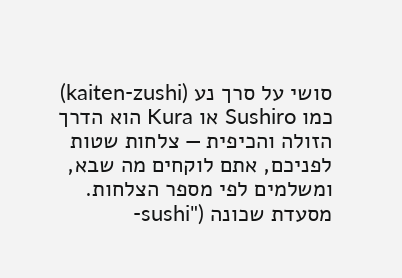סושי על סרך נע (kaiten-zushi) כמו Sushiro או Kura הוא הדרך הזולה והכיפית — צלחות שטות לפניכם, אתם לוקחים מה שבא, ומשלמים לפי מספר הצלחות. מסעדת שכונה ("sushi-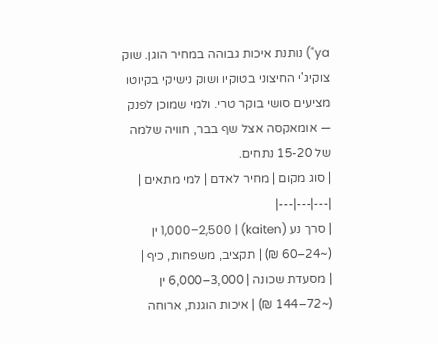ya") נותנת איכות גבוהה במחיר הוגן. שוק צוקיג'י החיצוני בטוקיו ושוק נישיקי בקיוטו מציעים סושי בוקר טרי. ולמי שמוכן לפנק — אומאקסה אצל שף בבר, חוויה שלמה של 15-20 נתחים.
| סוג מקום | מחיר לאדם | למי מתאים |
|---|---|---|
| סרך נע (kaiten) | 1,000–2,500 ין (~24–60 ₪) | תקציב, משפחות, כיף |
| מסעדת שכונה | 3,000–6,000 ין (~72–144 ₪) | איכות הוגנת, ארוחה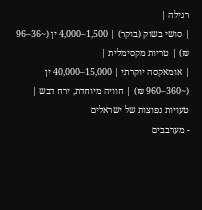רגילה |
| סושי בשוק (בוקר) | 1,500–4,000 ין (~36–96 ₪) | טריות מקסימלית |
| אומאקסה יוקרתי | 15,000–40,000 ין (~360–960 ₪) | חוויה מיוחדת, ירח דבש |
טעויות נפוצות של ישראלים
- מערבבים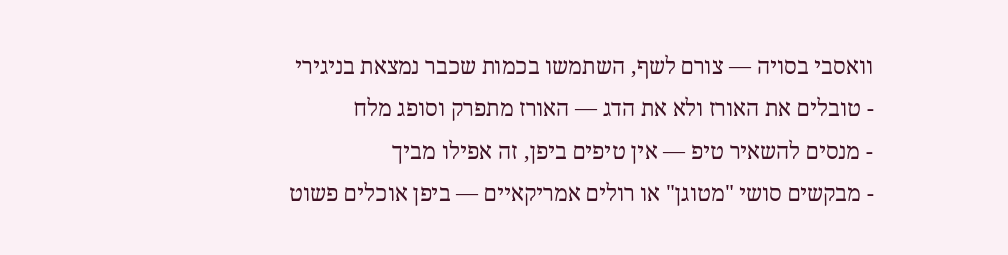וואסבי בסויה — צורם לשף, השתמשו בכמות שכבר נמצאת בניגירי
- טובלים את האורז ולא את הדג — האורז מתפרק וסופג מלח
- מנסים להשאיר טיפ — אין טיפים ביפן, זה אפילו מביך
- מבקשים סושי "מטוגן" או רולים אמריקאיים — ביפן אוכלים פשוט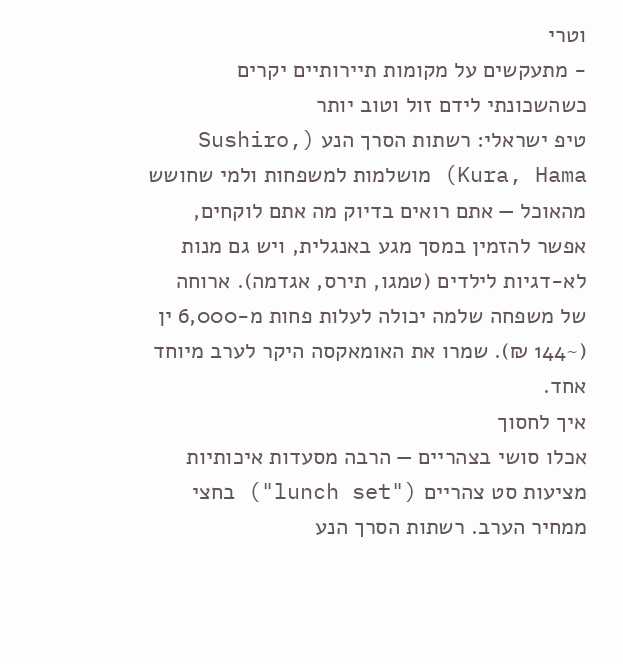וטרי
- מתעקשים על מקומות תיירותיים יקרים כשהשכונתי לידם זול וטוב יותר
טיפ ישראלי: רשתות הסרך הנע (Sushiro, Kura, Hama) מושלמות למשפחות ולמי שחושש מהאוכל — אתם רואים בדיוק מה אתם לוקחים, אפשר להזמין במסך מגע באנגלית, ויש גם מנות לא-דגיות לילדים (טמגו, תירס, אגדמה). ארוחה של משפחה שלמה יכולה לעלות פחות מ-6,000 ין (~144 ₪). שמרו את האומאקסה היקר לערב מיוחד אחד.
איך לחסוך
אכלו סושי בצהריים — הרבה מסעדות איכותיות מציעות סט צהריים ("lunch set") בחצי ממחיר הערב. רשתות הסרך הנע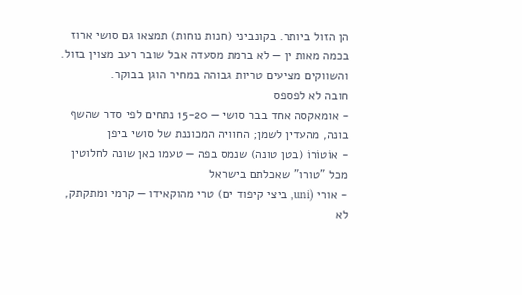הן הזול ביותר. בקונביני (חנות נוחות) תמצאו גם סושי ארוז בכמה מאות ין — לא ברמת מסעדה אבל שובר רעב מצוין בזול. והשווקים מציעים טריות גבוהה במחיר הוגן בבוקר.
חובה לא לפספס
- אומאקסה אחד בבר סושי — 15-20 נתחים לפי סדר שהשף בונה, מהעדין לשמן; החוויה המכוננת של סושי ביפן
- אוֹטוֹרוֹ (בטן טונה) שנמס בפה — טעמו כאן שונה לחלוטין מכל "טורו" שאכלתם בישראל
- אורי (uni, ביצי קיפוד ים) טרי מהוקאידו — קרמי ומתקתק, לא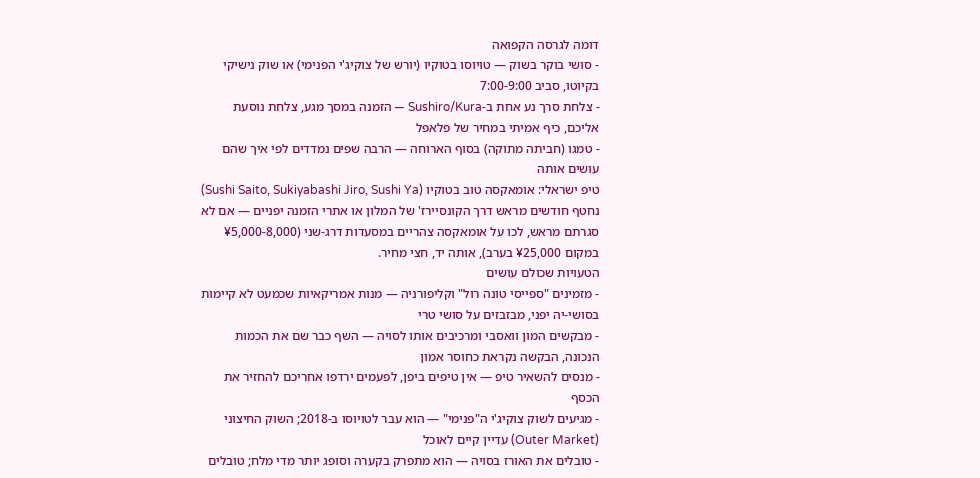דומה לגרסה הקפואה
- סושי בוקר בשוק — טויוסו בטוקיו (יורש של צוקיג'י הפנימי) או שוק נישיקי בקיוטו, סביב 7:00-9:00
- צלחת סרך נע אחת ב-Sushiro/Kura — הזמנה במסך מגע, צלחת נוסעת אליכם, כיף אמיתי במחיר של פלאפל
- טמגו (חביתה מתוקה) בסוף הארוחה — הרבה שפים נמדדים לפי איך שהם עושים אותה
טיפ ישראלי: אומאקסה טוב בטוקיו (Sushi Saito, Sukiyabashi Jiro, Sushi Ya) נחטף חודשים מראש דרך הקונסיירז' של המלון או אתרי הזמנה יפניים — אם לא סגרתם מראש, לכו על אומאקסה צהריים במסעדות דרג-שני (¥5,000-8,000 במקום ¥25,000 בערב), אותה יד, חצי מחיר.
הטעויות שכולם עושים
- מזמינים "ספייסי טונה רול" וקליפורניה — מנות אמריקאיות שכמעט לא קיימות בסושי-יה יפני, מבזבזים על סושי טרי
- מבקשים המון וואסבי ומרכיבים אותו לסויה — השף כבר שם את הכמות הנכונה, הבקשה נקראת כחוסר אמון
- מנסים להשאיר טיפ — אין טיפים ביפן, לפעמים ירדפו אחריכם להחזיר את הכסף
- מגיעים לשוק צוקיג'י ה"פנימי" — הוא עבר לטויוסו ב-2018; השוק החיצוני (Outer Market) עדיין קיים לאוכל
- טובלים את האורז בסויה — הוא מתפרק בקערה וסופג יותר מדי מלח; טובלים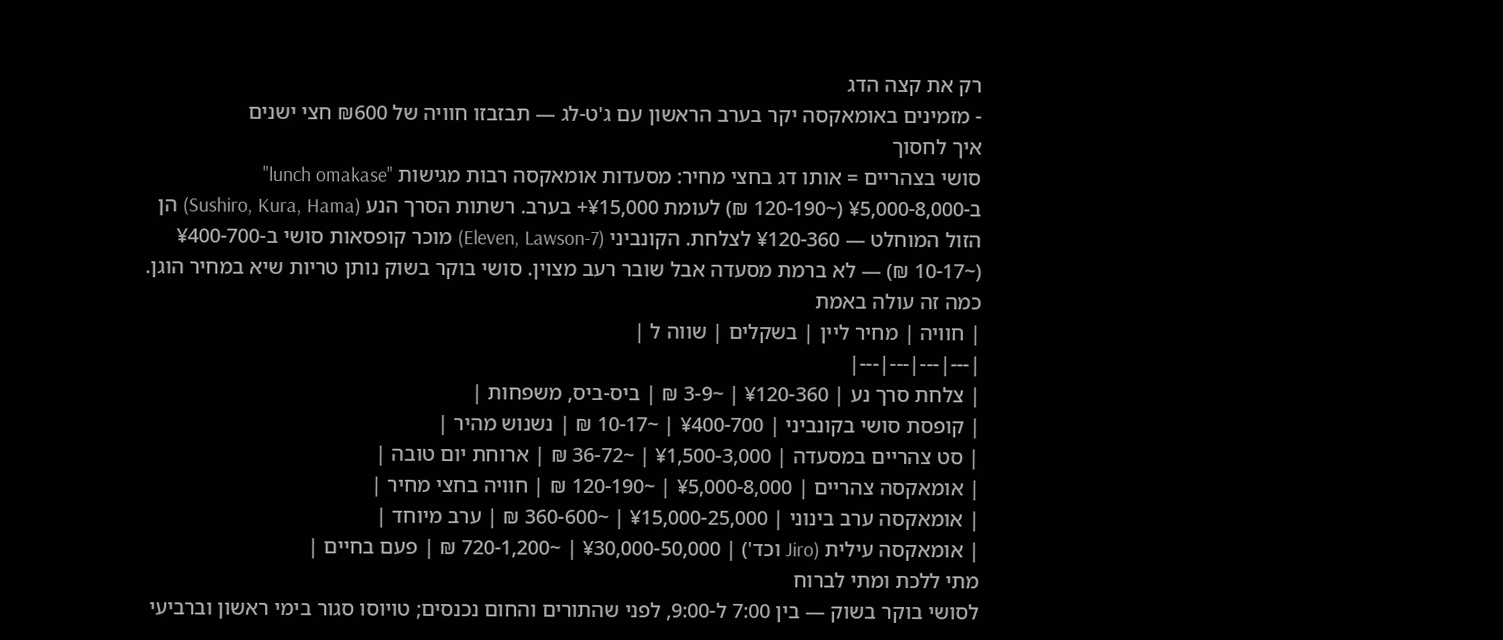רק את קצה הדג
- מזמינים באומאקסה יקר בערב הראשון עם ג'ט-לג — תבזבזו חוויה של ₪600 חצי ישנים
איך לחסוך
סושי בצהריים = אותו דג בחצי מחיר: מסעדות אומאקסה רבות מגישות "lunch omakase" ב-¥5,000-8,000 (~120-190 ₪) לעומת ¥15,000+ בערב. רשתות הסרך הנע (Sushiro, Kura, Hama) הן הזול המוחלט — ¥120-360 לצלחת. הקונביני (7-Eleven, Lawson) מוכר קופסאות סושי ב-¥400-700 (~10-17 ₪) — לא ברמת מסעדה אבל שובר רעב מצוין. סושי בוקר בשוק נותן טריות שיא במחיר הוגן.
כמה זה עולה באמת
| חוויה | מחיר ליין | בשקלים | שווה ל |
|---|---|---|---|
| צלחת סרך נע | ¥120-360 | ~3-9 ₪ | ביס-ביס, משפחות |
| קופסת סושי בקונביני | ¥400-700 | ~10-17 ₪ | נשנוש מהיר |
| סט צהריים במסעדה | ¥1,500-3,000 | ~36-72 ₪ | ארוחת יום טובה |
| אומאקסה צהריים | ¥5,000-8,000 | ~120-190 ₪ | חוויה בחצי מחיר |
| אומאקסה ערב בינוני | ¥15,000-25,000 | ~360-600 ₪ | ערב מיוחד |
| אומאקסה עילית (Jiro וכד') | ¥30,000-50,000 | ~720-1,200 ₪ | פעם בחיים |
מתי ללכת ומתי לברוח
לסושי בוקר בשוק — בין 7:00 ל-9:00, לפני שהתורים והחום נכנסים; טויוסו סגור בימי ראשון וברביעי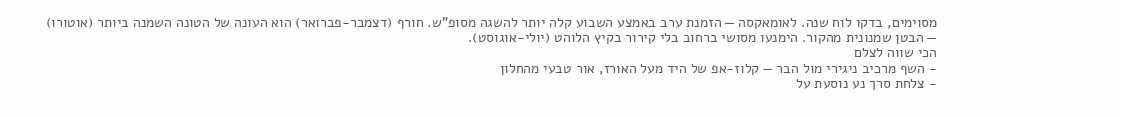מסוימים, בדקו לוח שנה. לאומאקסה — הזמנת ערב באמצע השבוע קלה יותר להשגה מסופ"ש. חורף (דצמבר-פברואר) הוא העונה של הטונה השמנה ביותר (אוטורו) — הבטן שמנונית מהקור. הימנעו מסושי ברחוב בלי קירור בקיץ הלוהט (יולי-אוגוסט).
הכי שווה לצלם
- השף מרכיב ניגירי מול הבר — קלוז-אפ של היד מעל האורז, אור טבעי מהחלון
- צלחת סרך נע נוסעת על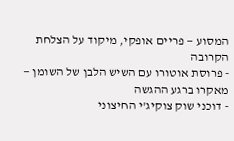המסוע — פריים אופקי, מיקוד על הצלחת הקרובה
- פרוסת אוטורו עם השיש הלבן של השומן — מאקרו ברגע ההגשה
- דוכני שוק צוקיג'י החיצוני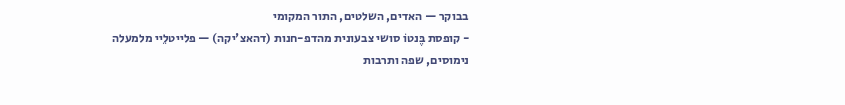בבוקר — האדים, השלטים, התור המקומי
- קופסת בֶּנטוֹ סושי צבעונית מהדפ-חנות (דהאצ'יקה) — פלייטלֵיי מלמעלה
נימוסים, שפה ותרבות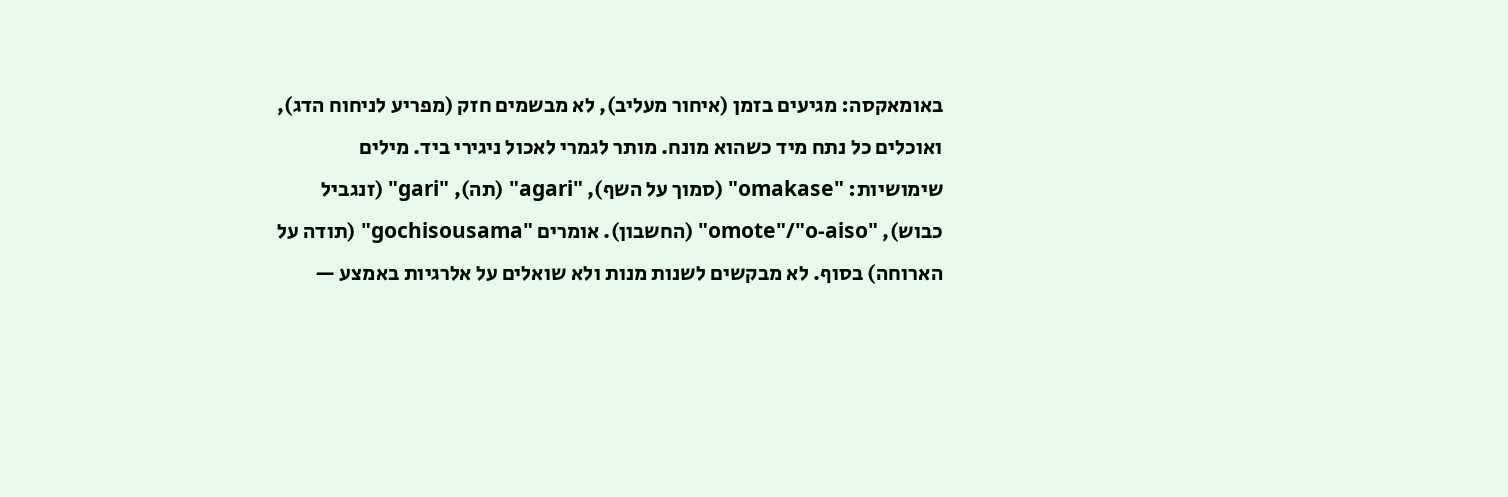באומאקסה: מגיעים בזמן (איחור מעליב), לא מבשמים חזק (מפריע לניחוח הדג), ואוכלים כל נתח מיד כשהוא מונח. מותר לגמרי לאכול ניגירי ביד. מילים שימושיות: "omakase" (סמוך על השף), "agari" (תה), "gari" (זנגביל כבוש), "omote"/"o-aiso" (החשבון). אומרים "gochisousama" (תודה על הארוחה) בסוף. לא מבקשים לשנות מנות ולא שואלים על אלרגיות באמצע —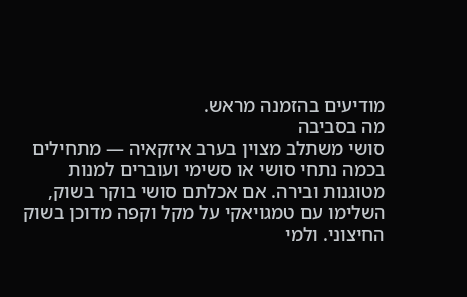מודיעים בהזמנה מראש.
מה בסביבה
סושי משתלב מצוין בערב איזקאיה — מתחילים בכמה נתחי סושי או סשימי ועוברים למנות מטוגנות ובירה. אם אכלתם סושי בוקר בשוק, השלימו עם טמגויאקי על מקל וקפה מדוכן בשוק החיצוני. ולמי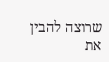שרוצה להבין את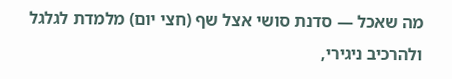מה שאכל — סדנת סושי אצל שף (חצי יום) מלמדת לגלגל ולהרכיב ניגירי,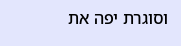וסוגרת יפה את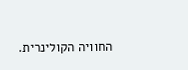החוויה הקולינרית.